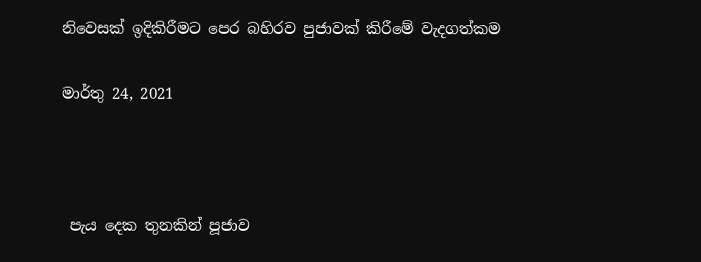නිවෙසක් ඉදිකිරීමට පෙර බහිරව පුජාවක් කිරීමේ වැදගත්කම

මාර්තු 24, 2021



 පැය දෙක තුනකින් පූජාව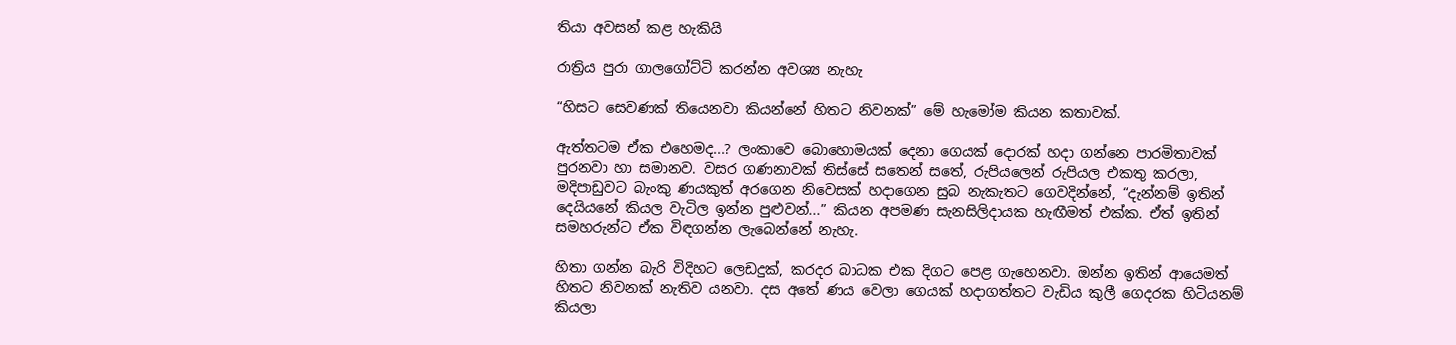තියා අවසන් කළ හැකියි

රාත්‍රිය පුරා ගාලගෝට්ටි කරන්න අවශ්‍ය නැහැ

“හිසට සෙවණක් තියෙනවා කියන්නේ හිතට නිවනක්” මේ හැමෝම කියන කතාවක්.

ඇත්තටම ඒක එහෙමද...? ලංකාවෙ බොහොමයක් දෙනා ගෙයක් දොරක් හදා ගන්නෙ පාරමිතාවක් පුරනවා හා සමානව. වසර ගණනාවක් තිස්සේ සතෙන් සතේ, රුපියලෙන් රුපියල එකතු කරලා, මදිපාඩුවට බැංකු ණයකුත් අරගෙන නිවෙසක් හදාගෙන සුබ නැකැතට ගෙවදින්නේ, “දැන්නම් ඉතින් දෙයියනේ කියල වැටිල ඉන්න පුළුවන්...” කියන අපමණ සැනසිලිදායක හැඟීමත් එක්ක. ඒත් ඉතින් සමහරුන්ට ඒක විඳගන්න ලැබෙන්නේ නැහැ.

හිතා ගන්න බැරි විදිහට ලෙඩදුක්, කරදර බාධක එක දිගට පෙළ ගැහෙනවා. ඔන්න ඉතින් ආයෙමත් හිතට නිවනක් නැතිව යනවා. දස අතේ ණය වෙලා ගෙයක් හදාගත්තට වැඩිය කුලී ගෙදරක හිටියනම් කියලා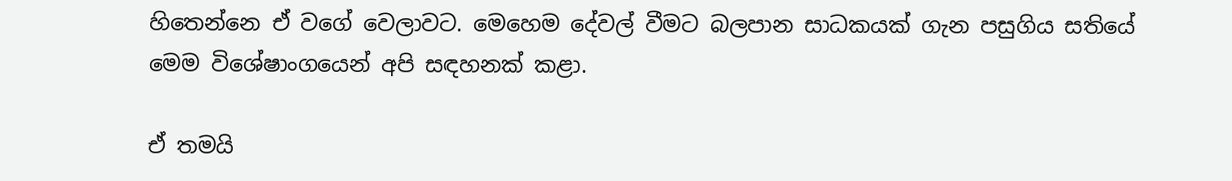හිතෙන්නෙ ඒ වගේ වෙලාවට. මෙහෙම දේවල් වීමට බලපාන සාධකයක් ගැන පසුගිය සතියේ මෙම විශේෂාංගයෙන් අපි සඳහනක් කළා.

ඒ තමයි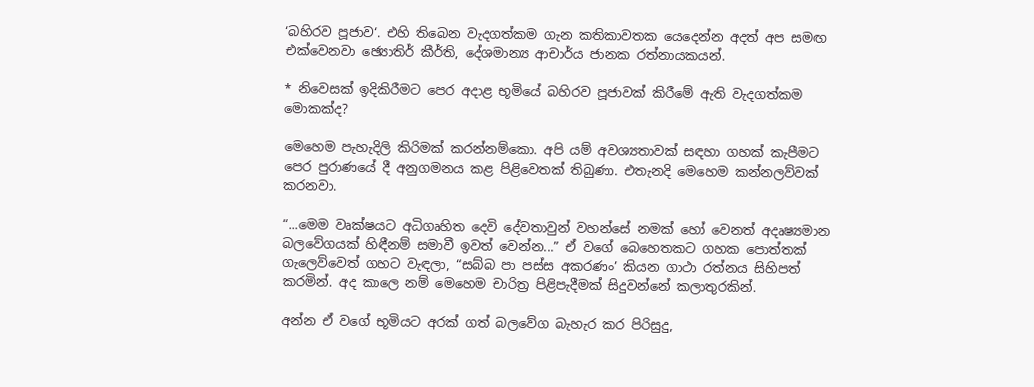‘බහිරව පූජාව‘. එහි තිබෙන වැදගත්කම ගැන කතිකාවතක යෙදෙන්න අදත් අප සමඟ එක්වෙනවා ඡ්‍යොතිර් කීර්ති, දේශමාන්‍ය ආචාර්ය ජානක රත්නායකයන්.

* නිවෙසක් ඉදිකිරීමට පෙර අදාළ භූමියේ බහිරව පූජාවක් කිරීමේ ඇති වැදගත්කම මොකක්ද?

මෙහෙම පැහැදිලි කිරිමක් කරන්නම්කො. අපි යම් අවශ්‍යතාවක් සඳහා ගහක් කැපීමට පෙර පුරාණයේ දී අනුගමනය කළ පිළිවෙතක් තිබුණා. එතැනදි මෙහෙම කන්නලව්වක් කරනවා.

“...මෙම වෘක්ෂයට අධිගෘහිත දෙවි දේවතාවුන් වහන්සේ නමක් හෝ වෙනත් අදෘෂ්‍යමාන බලවේගයක් හිඳීනම් සමාවී ඉවත් වෙන්න...” ඒ වගේ බෙහෙතකට ගහක පොත්තක් ගැලෙව්වෙත් ගහට වැඳලා, “සබ්බ පා පස්ස අකරණං’ කියන ගාථා රත්නය සිහිපත් කරමින්. අද කාලෙ නම් මෙහෙම චාරිත්‍ර පිළිපැදීමක් සිදුවන්නේ කලාතුරකින්.

අන්න ඒ වගේ භූමියට අරක් ගත් බලවේග බැහැර කර පිරිසුදු,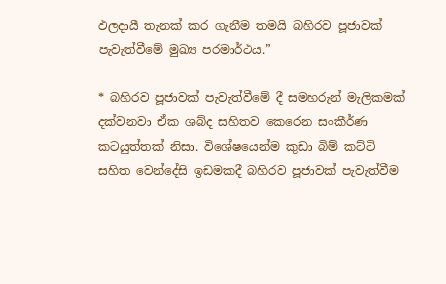ඵලදායී තැනක් කර ගැනීම තමයි බහිරව පූජාවක් පැවැත්වීමේ මුඛ්‍ය පරමාර්ථය.”

* බහිරව පූජාවක් පැවැත්වීමේ දී සමහරුන් මැලිකමක් දක්වනවා ඒක ශබ්ද සහිතව කෙරෙන සංකීර්ණ කටයුත්තක් නිසා. විශේෂයෙන්ම කුඩා බිම් කට්ටි සහිත වෙන්දේසි ඉඩමකදී බහිරව පූජාවක් පැවැත්වීම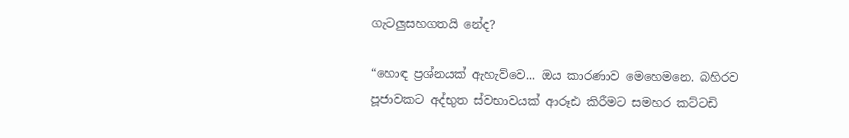ගැටලුසහගතයි නේද?

“හොඳ ප්‍රශ්නයක් ඇහැව්වෙ... ඔය කාරණාව මෙහෙමනෙ. බහිරව පූජාවකට අද්භුත ස්වභාවයක් ආරූඪ කිරීමට සමහර කට්ටඩි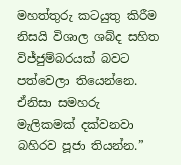මහත්තුරු කටයුතු කිරීම නිසයි විශාල ශබ්ද සහිත විජ්ජුම්බරයක් බවට පත්වෙලා තියෙන්නෙ. ඒනිසා සමහරු මැලිකමක් දක්වනවා බහිරව පූජා තියන්න.”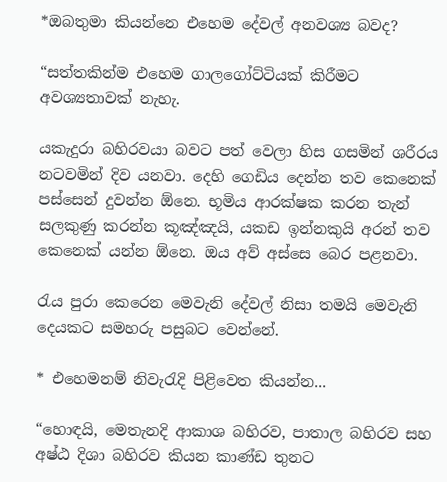*ඔබතුමා කියන්නෙ එහෙම දේවල් අනවශ්‍ය බවද?

“සත්තකින්ම එහෙම ගාලගෝට්ටියක් කිරීමට අවශ්‍යතාවක් නැහැ.

යකැදුරා බහිරවයා බවට පත් වෙලා හිස ගසමින් ශරීරය නටවමින් දිව යනවා. දෙහි ගෙඩිය දෙන්න තව කෙනෙක් පස්සෙන් දුවන්න ඕනෙ. භූමිය ආරක්ෂක කරන තැන් සලකුණු කරන්න කූඤ්ඤයි, යකඩ ඉන්නකුයි අරන් තව කෙනෙක් යන්න ඕනෙ. ඔය අව් අස්සෙ බෙර පළනවා.

රැය පුරා කෙරෙන මෙවැනි දේවල් නිසා තමයි මෙවැනි දෙයකට සමහරු පසුබට වෙන්නේ.

* එහෙමනම් නිවැරැදි පිළිවෙත කියන්න...

“හොඳයි, මෙතැනදි ආකාශ බහිරව, පාතාල බහිරව සහ අෂ්ඨ දිශා බහිරව කියන කාණ්ඩ තුනට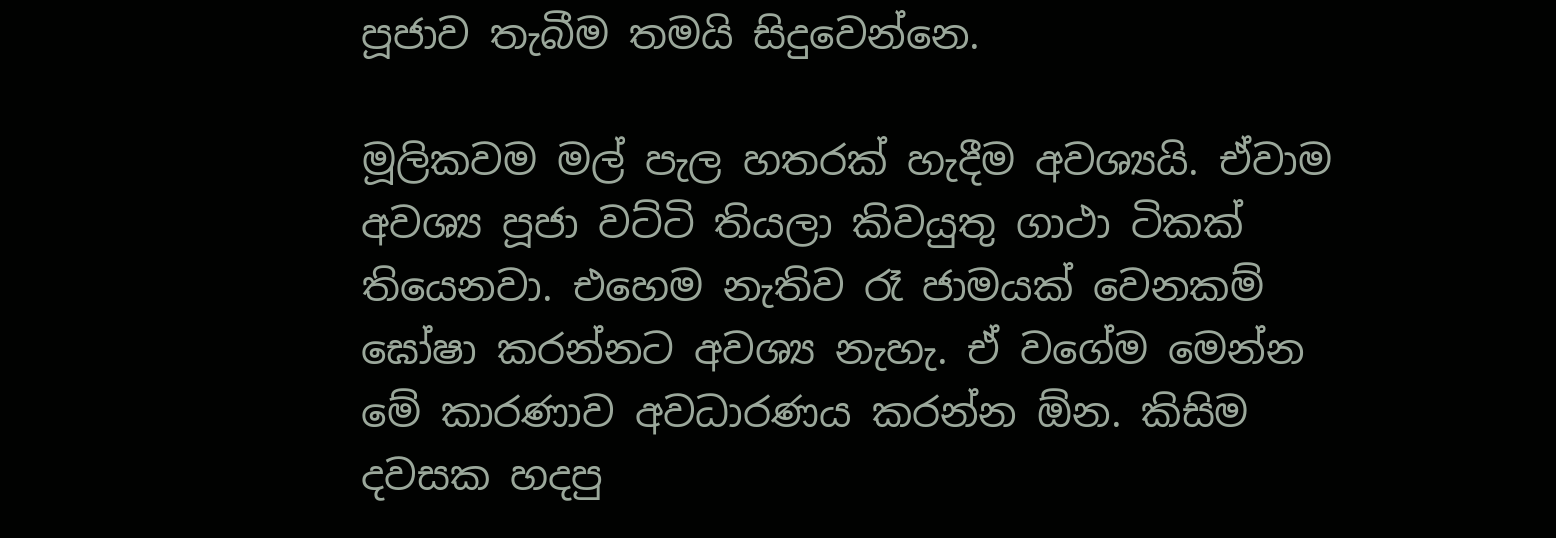පූජාව තැබීම තමයි සිදුවෙන්නෙ.

මූලිකවම මල් පැල හතරක් හැදීම අවශ්‍යයි. ඒවාම අවශ්‍ය පූජා වට්ටි තියලා කිවයුතු ගාථා ටිකක් තියෙනවා. එහෙම නැතිව රෑ ජාමයක් වෙනකම් ඝෝෂා කරන්නට අවශ්‍ය නැහැ. ඒ වගේම මෙන්න මේ කාරණාව අවධාරණය කරන්න ඕන. කිසිම දවසක හදපු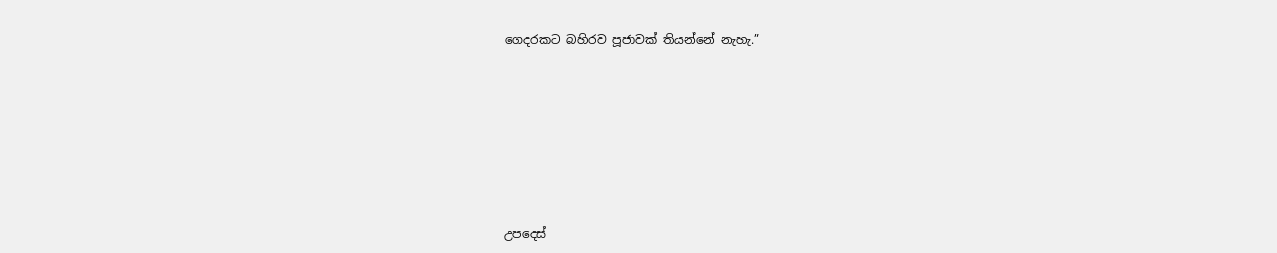ගෙදරකට බහිරව පූජාවක් තියන්නේ නැහැ.”









උපදෙස්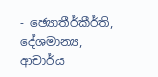- ඡ්‍යොතීර්කීර්ති, දේශමාන්‍ය, ආචාර්ය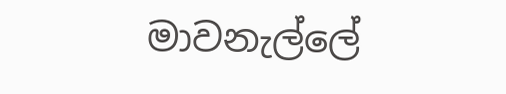මාවනැල්ලේ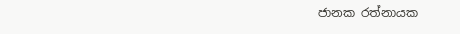ජානක රත්නායක